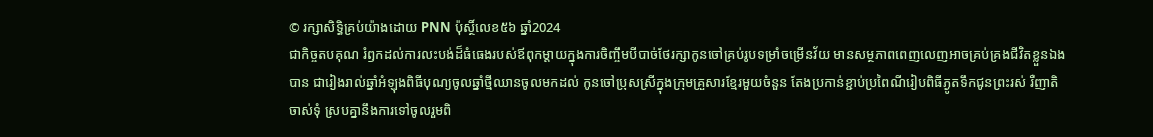© រក្សាសិទ្ធិគ្រប់យ៉ាងដោយ PNN ប៉ុស្ថិ៍លេខ៥៦ ឆ្នាំ2024
ជាកិច្ចតបគុណ រំឭកដល់ការលះបង់ដ៏ធំធេងរបស់ឪពុកម្តាយក្នុងការចិញ្ចឹមបីបាច់ថែរក្សាកូនចៅគ្រប់រូបទម្រាំចម្រើនវ័យ មានសម្ថភាពពេញលេញអាចគ្រប់គ្រងជីវិតខ្លួនឯងបាន ជារៀងរាល់ឆ្នាំអំឡុងពិធីបុណ្យចូលឆ្នាំថ្មីឈានចូលមកដល់ កូនចៅប្រុសស្រីក្នុងក្រុមគ្រួសារខ្មែរមួយចំនួន តែងប្រកាន់ខ្ជាប់ប្រពៃណីរៀបពិធីភ្ងូតទឹកជូនព្រះរស់ រឺញាតិចាស់ទុំ ស្របគ្នានឹងការទៅចូលរួមពិ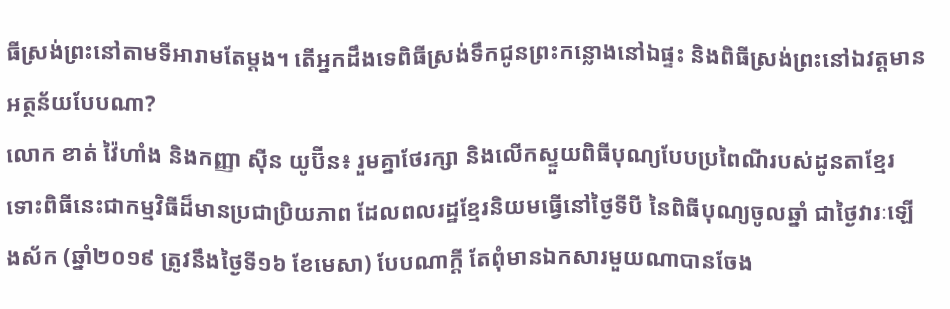ធីស្រង់ព្រះនៅតាមទីអារាមតែម្តង។ តើអ្នកដឹងទេពិធីស្រង់ទឹកជូនព្រះកន្លោងនៅឯផ្ទះ និងពិធីស្រង់ព្រះនៅឯវត្តមានអត្ថន័យបែបណា?
លោក ខាត់ វ៉ៃហាំង និងកញ្ញា ស៊ីន យូប៊ីន៖ រួមគ្នាថែរក្សា និងលើកស្ទួយពិធីបុណ្យបែបប្រពៃណីរបស់ដូនតាខ្មែរ
ទោះពិធីនេះជាកម្មវិធីដ៏មានប្រជាប្រិយភាព ដែលពលរដ្ឋខ្មែរនិយមធ្វើនៅថ្ងៃទីបី នៃពិធីបុណ្យចូលឆ្នាំ ជាថ្ងៃវារៈឡើងស័ក (ឆ្នាំ២០១៩ ត្រូវនឹងថ្ងៃទី១៦ ខែមេសា) បែបណាក្តី តែពុំមានឯកសារមួយណាបានចែង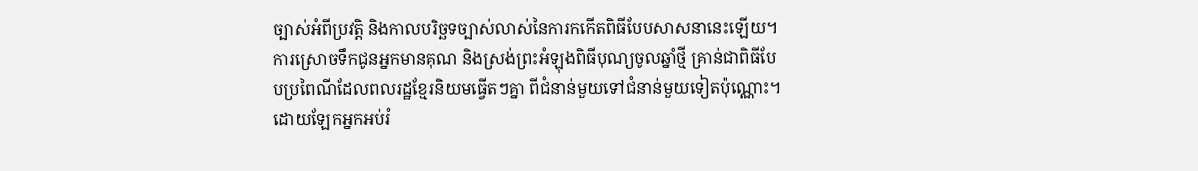ច្បាស់អំពីប្រវត្តិ និងកាលបរិច្ឆទច្បាស់លាស់នៃការកកើតពិធីបែបសាសនានេះឡើយ។ ការស្រោចទឹកជូនអ្នកមានគុណ និងស្រង់ព្រះអំឡុងពិធីបុណ្យចូលឆ្នាំថ្មី គ្រាន់ជាពិធីបែបប្រពៃណីដែលពលរដ្ឋខ្មែរនិយមធ្វើតៗគ្នា ពីជំនាន់មួយទៅជំនាន់មួយទៀតប៉ុណ្ណោះ។
ដោយឡែកអ្នកអប់រំ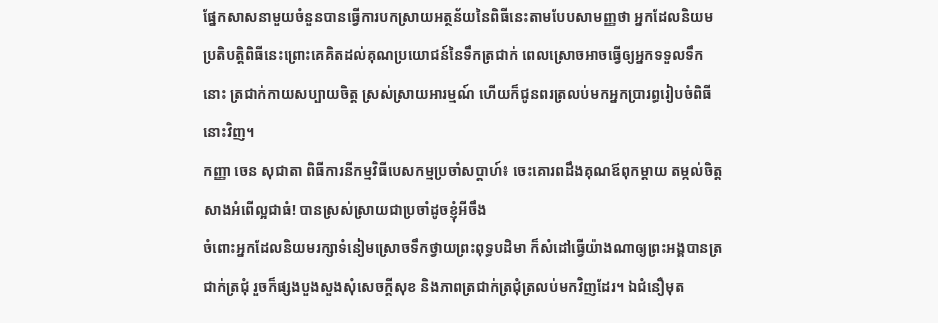ផ្នែកសាសនាមួយចំនួនបានធ្វើការបកស្រាយអត្ថន័យនៃពិធីនេះតាមបែបសាមញ្ញថា អ្នកដែលនិយមប្រតិបត្តិពិធីនេះព្រោះគេគិតដល់គុណប្រយោជន៍នៃទឹកត្រជាក់ ពេលស្រោចអាចធ្វើឲ្យអ្នកទទួលទឹកនោះ ត្រជាក់កាយសប្បាយចិត្ត ស្រស់ស្រាយអារម្មណ៍ ហើយក៏ជូនពរត្រលប់មកអ្នកប្រារព្ធរៀបចំពិធីនោះវិញ។
កញ្ញា ចេន សុជាតា ពិធីការនីកម្មវិធីបេសកម្មប្រចាំសប្តាហ៍៖ ចេះគោរពដឹងគុណឪពុកម្តាយ តម្កល់ចិត្តសាងអំពើល្អជាធំ! បានស្រស់ស្រាយជាប្រចាំដូចខ្ញុំអីចឹង
ចំពោះអ្នកដែលនិយមរក្សាទំនៀមស្រោចទឹកថ្វាយព្រះពុទ្ធបដិមា ក៏សំដៅធ្វើយ៉ាងណាឲ្យព្រះអង្គបានត្រជាក់ត្រជុំ រួចក៏ផ្សងបួងសួងសុំសេចក្តីសុខ និងភាពត្រជាក់ត្រជុំត្រលប់មកវិញដែរ។ ឯជំនឿមុត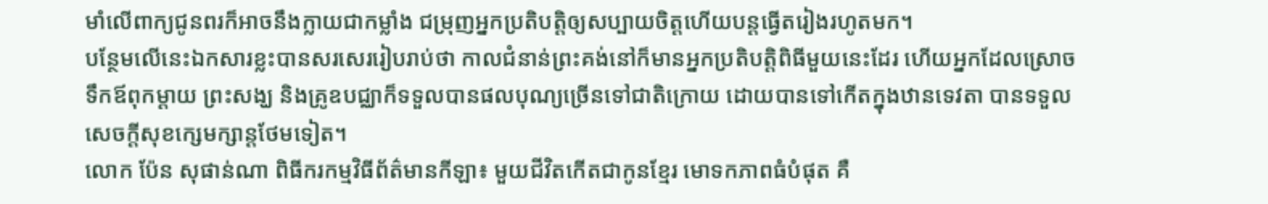មាំលើពាក្យជូនពរក៏អាចនឹងក្លាយជាកម្លាំង ជម្រុញអ្នកប្រតិបត្តិឲ្យសប្បាយចិត្តហើយបន្តធ្វើតរៀងរហូតមក។
បន្ថែមលើនេះឯកសារខ្លះបានសរសេររៀបរាប់ថា កាលជំនាន់ព្រះគង់នៅក៏មានអ្នកប្រតិបត្តិពិធីមួយនេះដែរ ហើយអ្នកដែលស្រោចទឹកឪពុកម្តាយ ព្រះសង្ឃ និងគ្រូឧបជ្ឈាក៏ទទួលបានផលបុណ្យច្រើនទៅជាតិក្រោយ ដោយបានទៅកើតក្នុងឋានទេវតា បានទទួលសេចក្តីសុខក្សេមក្សាន្តថែមទៀត។
លោក ប៉ែន សុផាន់ណា ពិធីករកម្មវិធីព័ត៌មានកីឡា៖ មួយជីវិតកើតជាកូនខ្មែរ មោទកភាពធំបំផុត គឺ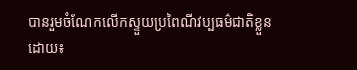បានរួមចំណែកលើកស្ទួយប្រពៃណីវប្បធម៌ជាតិខ្លួន
ដោយ៖